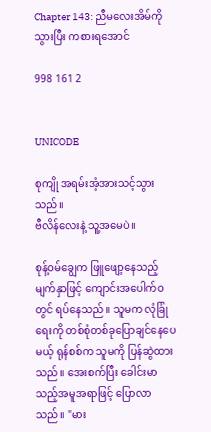Chapter 143: ညီမလေးအိမ်ကိုသွားပြီး ကစားရအောင်

998 161 2


UNICODE

စုကျို အရမ်းအံ့အားသင့်သွားသည်။
ဗီလိန်လေးနဲ့ သူ့အမေပဲ။

စုန့်ဝမ်ချွေက ဖြူဖျော့နေသည့် မျက်နှာဖြင့် ကျောင်းအပေါက်ဝတွင် ရပ်နေသည်။ သူမက လုံခြုံရေးကို တစ်စုံတစ်ခုပြောချင်နေပေမယ့် ရုန်စစ်က သူမကို ပြန်ဆွဲထားသည်။ အေးစက်ပြီး ခေါင်းမာသည့်အမူအရာဖြင့် ပြောလာသည်။ "မား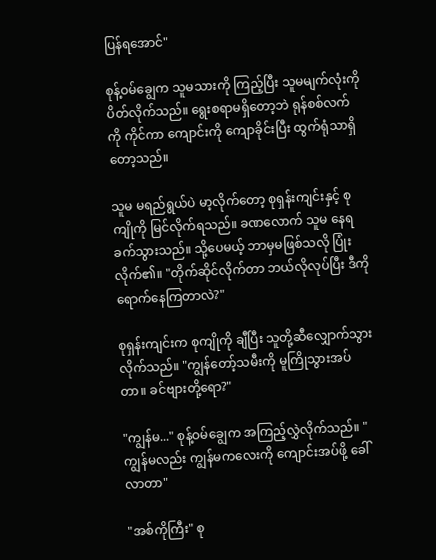ပြန်ရအောင်"

စုန့်ဝမ်ချွေက သူမသားကို ကြည့်ပြီး သူမမျက်လုံးကို ပိတ်လိုက်သည်။ ရွေးစရာမရှိတော့ဘဲ ရုန်စစ်လက်ကို ကိုင်ကာ ကျောင်းကို ကျောခိုင်းပြီး ထွက်ရုံသာရှိတော့သည်။

သူမ မရည်ရွယ်ပဲ မာ့လိုက်တော့ စုရှန်းကျင်းနှင့် စုကျိုကို မြင်လိုက်ရသည်။ ခဏလောက် သူမ နေရခက်သွားသည်။ သို့ပေမယ့် ဘာမှမဖြစ်သလို ပြုံးလိုက်၏။ "တိုက်ဆိုင်လိုက်တာ ဘယ်လိုလုပ်ပြီး ဒီကို ရောက်နေကြတာလဲ?"

စုရှန်းကျင်းက စုကျိုကို ချီပြီး သူတို့ဆီလျှောက်သွားလိုက်သည်။ "ကျွန်တော့်သမီးကို မူကြိုသွားအပ်တာ။ ခင်ဗျားတို့ရော?"

"ကျွန်မ..." စုန့်ဝမ်ချွေက အကြည့်လွှဲလိုက်သည်။ "ကျွန်မလည်း ကျွန်မကလေးကို ကျောင်းအပ်ဖို့ ခေါ်လာတာ"

"အစ်ကိုကြီး" စု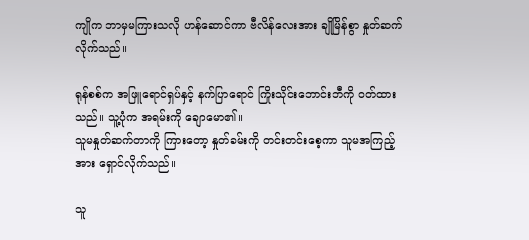ကျိုက ဘာမှမကြားသလို ဟန်ဆောင်ကာ ဗီလိန်လေးအား ချိုမြိန်စွာ နှုတ်ဆက်လိုက်သည်။

ရုန်စစ်က အဖြူရောင်ရှပ်နှင့် နက်ပြာရောင် ကြိုးသိုင်းဘောင်းဘီကို ဝတ်ထားသည်။ သူ့ပုံက အရမ်းကို ချောမော၏။
သူမနှုတ်ဆက်တာကို ကြားတော့ နှုတ်ခမ်းကို တင်းတင်းစေ့ကာ သူမအကြည့်အား ရှောင်လိုက်သည်။

သူ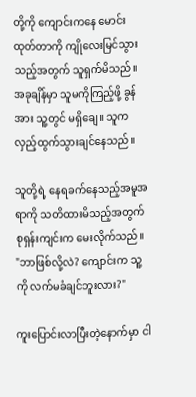တို့ကို ကျောင်းကနေ မောင်းထုတ်တာကို ကျိုလေးမြင်သွားသည့်အတွက် သူရှက်မိသည်။ အခုချိန်မှာ သူမကိုကြည့်ဖို့ ခွန်အား သူ့တွင် မရှိချေ။ သူက လှည့်ထွက်သွားချင်နေသည်။

သူတို့ရဲ့ နေရခက်နေသည့်အမူအရာကို သတိထားမိသည့်အတွက် စုရှန်းကျင်းက မေးလိုက်သည်။ "ဘာဖြစ်လို့လဲ? ကျောင်းက သူ့ကို လက်မခံချင်ဘူးလား?"

ကူးပြောင်းလာပြီးတဲ့နောက်မှာ ငါ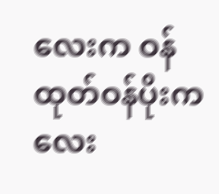လေးက ဝန်ထုတ်ဝန်ပိုးကလေး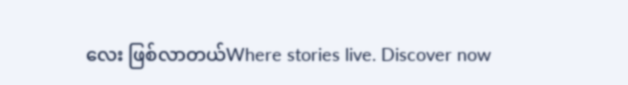လေး ဖြစ်လာတယ်Where stories live. Discover now